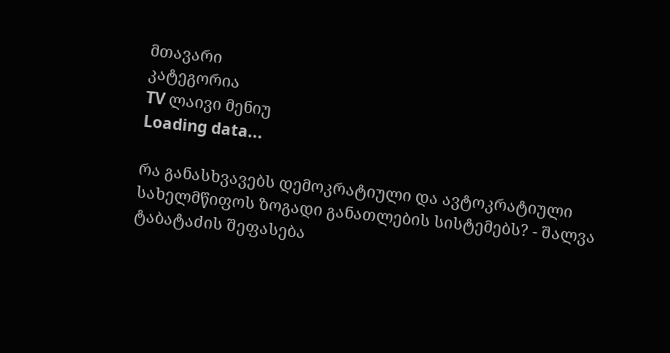მთავარი
კატეგორია
TV ლაივი მენიუ
Loading data...

რა განასხვავებს დემოკრატიული და ავტოკრატიული სახელმწიფოს ზოგადი განათლების სისტემებს? - შალვა ტაბატაძის შეფასება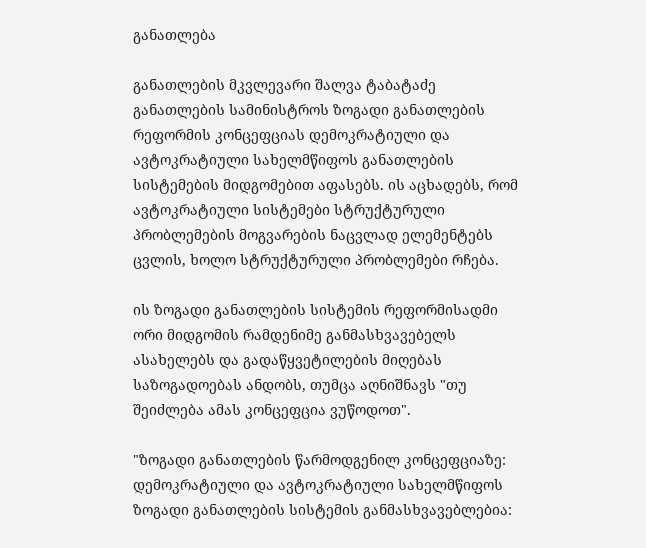განათლება

განათლების მკვლევარი შალვა ტაბატაძე განათლების სამინისტროს ზოგადი განათლების რეფორმის კონცეფციას დემოკრატიული და ავტოკრატიული სახელმწიფოს განათლების სისტემების მიდგომებით აფასებს. ის აცხადებს, რომ ავტოკრატიული სისტემები სტრუქტურული პრობლემების მოგვარების ნაცვლად ელემენტებს ცვლის, ხოლო სტრუქტურული პრობლემები რჩება.

ის ზოგადი განათლების სისტემის რეფორმისადმი ორი მიდგომის რამდენიმე განმასხვავებელს ასახელებს და გადაწყვეტილების მიღებას საზოგადოებას ანდობს, თუმცა აღნიშნავს "თუ შეიძლება ამას კონცეფცია ვუწოდოთ".

"ზოგადი განათლების წარმოდგენილ კონცეფციაზე: დემოკრატიული და ავტოკრატიული სახელმწიფოს ზოგადი განათლების სისტემის განმასხვავებლებია: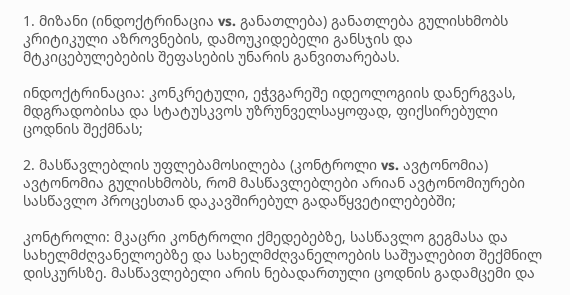1. მიზანი (ინდოქტრინაცია vs. განათლება) განათლება გულისხმობს კრიტიკული აზროვნების, დამოუკიდებელი განსჯის და მტკიცებულებების შეფასების უნარის განვითარებას.

ინდოქტრინაცია: კონკრეტული, ეჭვგარეშე იდეოლოგიის დანერგვას, მდგრადობისა და სტატუსკვოს უზრუნველსაყოფად, ფიქსირებული ცოდნის შექმნას;

2. მასწავლებლის უფლებამოსილება (კონტროლი vs. ავტონომია) ავტონომია გულისხმობს, რომ მასწავლებლები არიან ავტონომიურები სასწავლო პროცესთან დაკავშირებულ გადაწყვეტილებებში;

კონტროლი: მკაცრი კონტროლი ქმედებებზე, სასწავლო გეგმასა და სახელმძღვანელოებზე და სახელმძღვანელოების საშუალებით შექმნილ დისკურსზე. მასწავლებელი არის ნებადართული ცოდნის გადამცემი და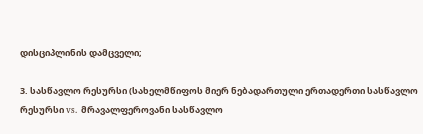დისციპლინის დამცველი;

3. სასწავლო რესურსი (სახელმწიფოს მიერ ნებადართული ერთადერთი სასწავლო რესურსი vs. მრავალფეროვანი სასწავლო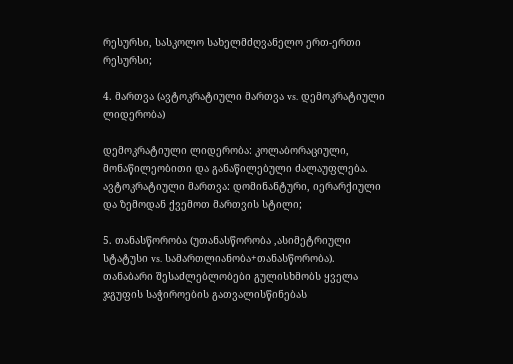რესურსი, სასკოლო სახელმძღვანელო ერთ-ერთი რესურსი;

4. მართვა (ავტოკრატიული მართვა vs. დემოკრატიული ლიდერობა)

დემოკრატიული ლიდერობა: კოლაბორაციული, მონაწილეობითი და განაწილებული ძალაუფლება. ავტოკრატიული მართვა: დომინანტური, იერარქიული და ზემოდან ქვემოთ მართვის სტილი;

5. თანასწორობა (უთანასწორობა ,ასიმეტრიული სტატუსი vs. სამართლიანობა+თანასწორობა). თანაბარი შესაძლებლობები გულისხმობს ყველა ჯგუფის საჭიროების გათვალისწინებას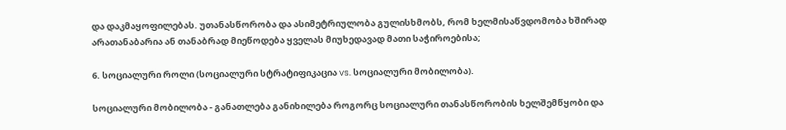და დაკმაყოფილებას. უთანასწორობა და ასიმეტრიულობა გულისხმობს, რომ ხელმისაწვდომობა ხშირად არათანაბარია ან თანაბრად მიეწოდება ყველას მიუხედავად მათი საჭიროებისა;

6. სოციალური როლი (სოციალური სტრატიფიკაცია vs. სოციალური მობილობა).

სოციალური მობილობა - განათლება განიხილება როგორც სოციალური თანასწორობის ხელშემწყობი და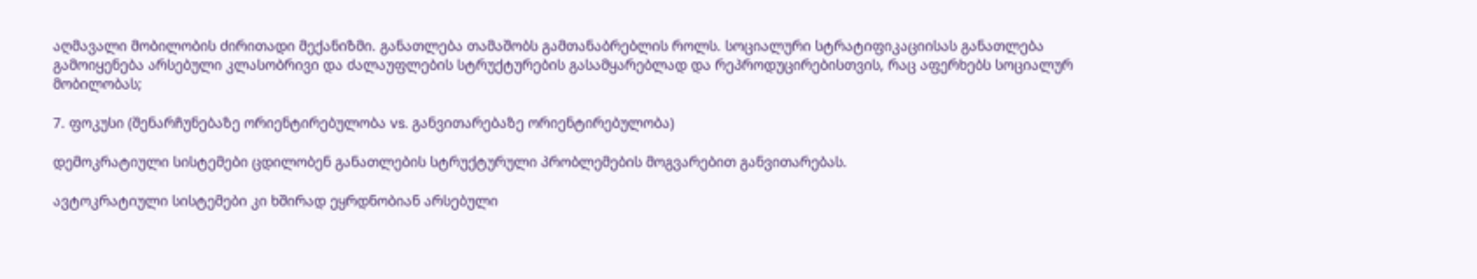აღმავალი მობილობის ძირითადი მექანიზმი. განათლება თამაშობს გამთანაბრებლის როლს. სოციალური სტრატიფიკაციისას განათლება გამოიყენება არსებული კლასობრივი და ძალაუფლების სტრუქტურების გასამყარებლად და რეპროდუცირებისთვის, რაც აფერხებს სოციალურ მობილობას;

7. ფოკუსი (შენარჩუნებაზე ორიენტირებულობა vs. განვითარებაზე ორიენტირებულობა)

დემოკრატიული სისტემები ცდილობენ განათლების სტრუქტურული პრობლემების მოგვარებით განვითარებას.

ავტოკრატიული სისტემები კი ხშირად ეყრდნობიან არსებული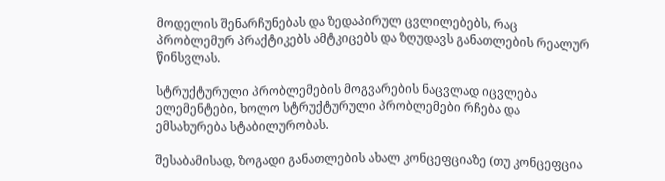მოდელის შენარჩუნებას და ზედაპირულ ცვლილებებს, რაც პრობლემურ პრაქტიკებს ამტკიცებს და ზღუდავს განათლების რეალურ წინსვლას.

სტრუქტურული პრობლემების მოგვარების ნაცვლად იცვლება ელემენტები, ხოლო სტრუქტურული პრობლემები რჩება და ემსახურება სტაბილურობას.

შესაბამისად, ზოგადი განათლების ახალ კონცეფციაზე (თუ კონცეფცია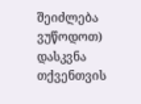შეიძლება ვუწოდოთ) დასკვნა თქვენთვის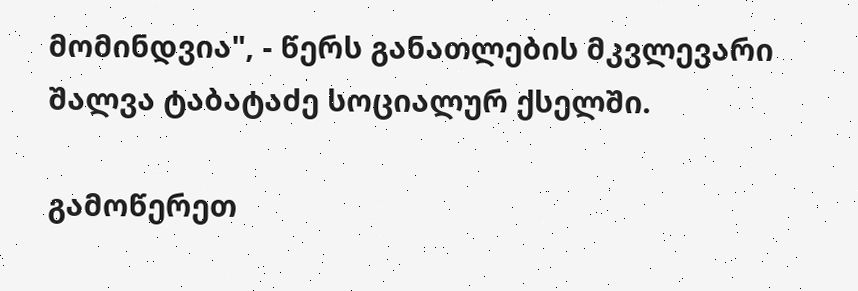მომინდვია", - წერს განათლების მკვლევარი შალვა ტაბატაძე სოციალურ ქსელში.

გამოწერეთ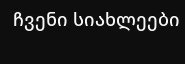ჩვენი სიახლეები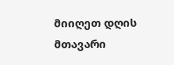მიიღეთ დღის მთავარი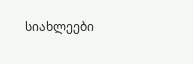სიახლეები